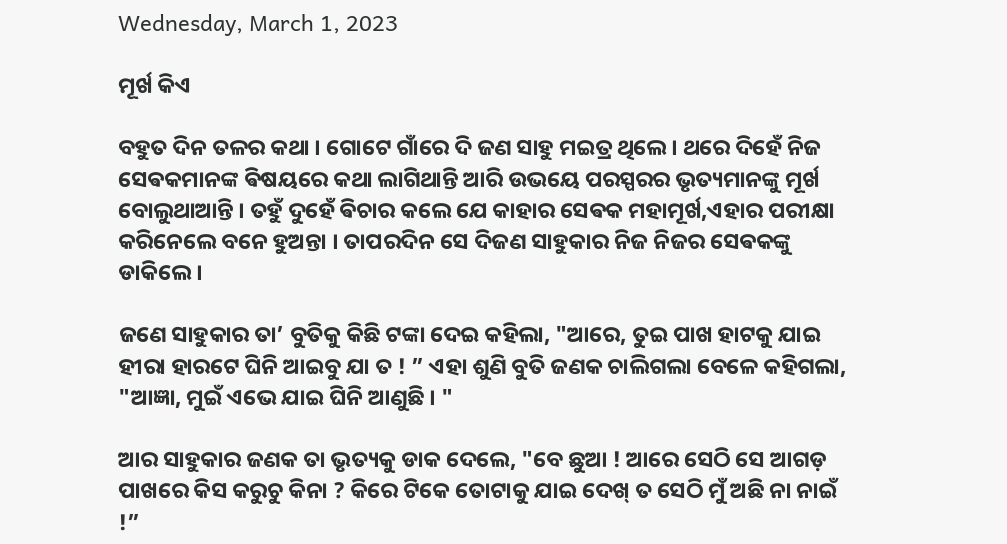Wednesday, March 1, 2023

ମୂର୍ଖ କିଏ

ବହୁତ ଦିନ ତଳର କଥା । ଗୋଟେ ଗାଁରେ ଦି ଜଣ ସାହୁ ମଇତ୍ର ଥିଲେ। ଥରେ ଦିହେଁ ନିଜ ସେଵକମାନଙ୍କ ଵିଷୟରେ କଥା ଲାଗିଥାନ୍ତି ଆରି ଉଭୟେ ପରସ୍ପରର ଭୃତ୍ୟମାନଙ୍କୁ ମୂର୍ଖ ବୋଲୁଥାଆନ୍ତି । ତହୁଁ ଦୁହେଁ ଵିଚାର କଲେ ଯେ କାହାର ସେଵକ ମହାମୂର୍ଖ,ଏହାର ପରୀକ୍ଷା କରିନେଲେ ବନେ ହୁଅନ୍ତା । ତାପରଦିନ ସେ ଦିଜଣ ସାହୁକାର ନିଜ ନିଜର ସେଵକଙ୍କୁ ଡାକିଲେ ।

ଜଣେ ସାହୁକାର ତା’ ବୁତିକୁ କିଛି ଟଙ୍କା ଦେଇ କହିଲା, "ଆରେ, ତୁଇ ପାଖ ହାଟକୁ ଯାଇ ହୀରା ହାରଟେ ଘିନି ଆଇବୁ ଯା ତ ! ” ଏହା ଶୁଣି ବୁତି ଜଣକ ଚାଲିଗଲା ବେଳେ କହିଗଲା, "ଆଜ୍ଞା, ମୁଇଁ ଏଭେ ଯାଇ ଘିନି ଆଣୁଛି । "

ଆର ସାହୁକାର ଜଣକ ତା ଭୃତ୍ୟକୁ ଡାକ ଦେଲେ, "ବେ ଛୁଆ ! ଆରେ ସେଠି ସେ ଆଗଡ଼ ପାଖରେ କିସ କରୁଚୁ କିନା ? କିରେ ଟିକେ ତୋଟାକୁ ଯାଇ ଦେଖ୍ ତ ସେଠି ମୁଁ ଅଛି ନା ନାଇଁ !”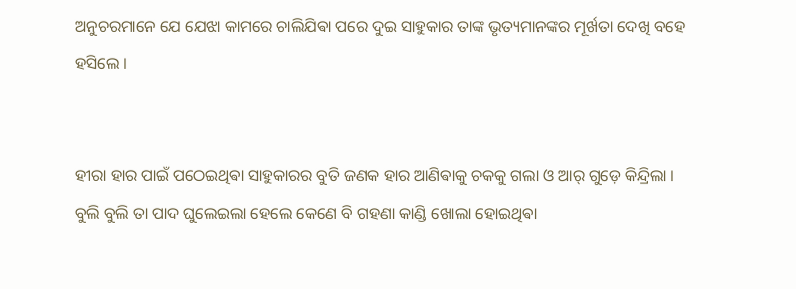ଅନୁଚରମାନେ ଯେ ଯେଝା କାମରେ ଚାଲିଯିଵା ପରେ ଦୁଇ ସାହୁକାର ତାଙ୍କ ଭୃତ୍ୟମାନଙ୍କର ମୂର୍ଖତା ଦେଖି ବହେ ହସିଲେ ।


ହୀରା ହାର ପାଇଁ ପଠେଇଥିଵା ସାହୁକାରର ବୁତି ଜଣକ ହାର ଆଣିଵାକୁ ଚକକୁ ଗଲା ଓ ଆର୍ ଗୁଡ଼େ କିନ୍ଦ୍ରିଲା । ବୁଲି ବୁଲି ତା ପାଦ ଘୁଲେଇଲା ହେଲେ କେଣେ ବି ଗହଣା କାଣ୍ଡି ଖୋଲା ହୋଇଥିଵା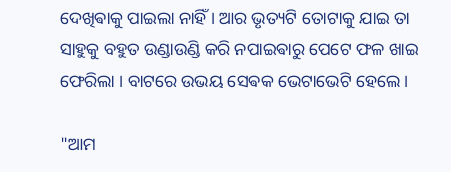ଦେଖିଵାକୁ ପାଇଲା ନାହିଁ । ଆର ଭୃତ୍ୟଟି ତୋଟାକୁ ଯାଇ ତା ସାହୁକୁ ବହୁତ ଉଣ୍ଡାଉଣ୍ଡି କରି ନପାଇଵାରୁ ପେଟେ ଫଳ ଖାଇ ଫେରିଲା । ବାଟରେ ଉଭୟ ସେଵକ ଭେଟାଭେଟି ହେଲେ ।

"ଆମ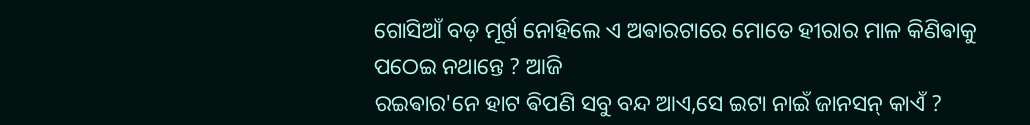ଗୋସିଆଁ ବଡ଼ ମୂର୍ଖ ନୋହିଲେ ଏ ଅଵାରଟାରେ ମୋତେ ହୀରାର ମାଳ କିଣିଵାକୁ ପଠେଇ ନଥାନ୍ତେ ? ଆଜି
ରଇଵାର'ନେ ହାଟ ଵିପଣି ସବୁ ବନ୍ଦ ଆଏ,ସେ ଇଟା ନାଇଁ ଜାନସନ୍ କାଏଁ ?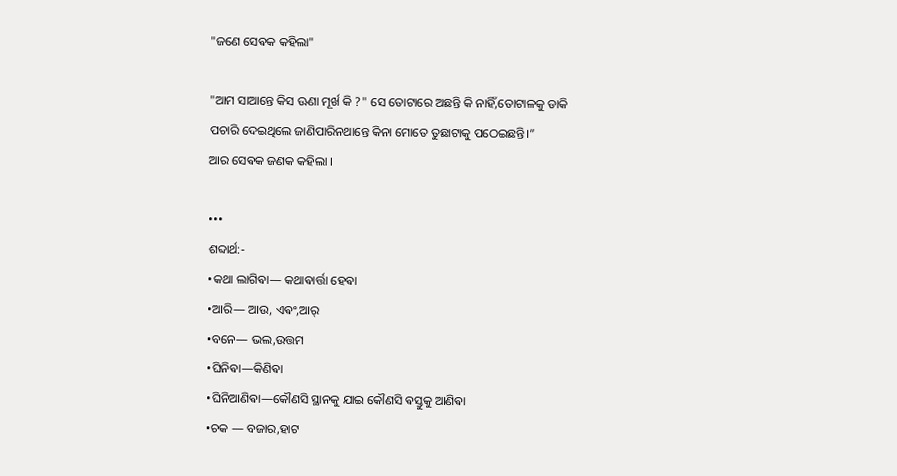"ଜଣେ ସେଵକ କହିଲା"

"ଆମ ସାଆନ୍ତେ କିସ ଊଣା ମୂର୍ଖ କି ?" ସେ ତୋଟାରେ ଅଛନ୍ତି କି ନାହିଁ,ତୋଟାଳକୁ ଡାକି ପଚାରି ଦେଇଥିଲେ ଜାଣିପାରିନଥାନ୍ତେ କିନା ମୋତେ ତୁଛାଟାକୁ ପଠେଇଛନ୍ତି।”
ଆର ସେଵକ ଜଣକ କହିଲା ।

•••
ଶବ୍ଦାର୍ଥ:-
•କଥା ଲାଗିଵା— କଥାଵାର୍ତ୍ତା ହେଵା
•ଆରି— ଆଉ, ଏଵଂ,ଆର୍
•ବନେ— ଭଲ,ଉତ୍ତମ
•ଘିନିଵା—କିଣିଵା
•ଘିନିଆଣିଵା—କୌଣସି ସ୍ଥାନକୁ ଯାଇ କୌଣସି ଵସ୍ତୁକୁ ଆଣିଵା
•ଚକ — ବଜାର,ହାଟ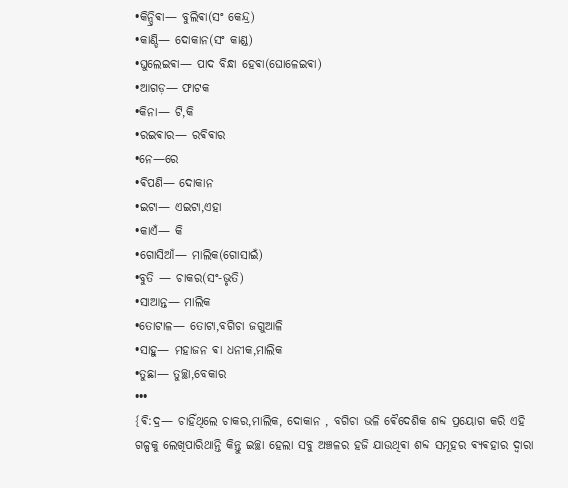•କିନ୍ଦ୍ରିଵା— ବୁଲିଵା(ସଂ କେନ୍ଦ୍ର)
•କାଣ୍ଡି— ଦୋକାନ(ସଂ କାଣ୍ଡ)
•ଘୁଲେଇଵା— ପାଦ ବିନ୍ଧା ହେଵା(ଘୋଳେଇଵା)
•ଆଗଡ଼— ଫାଟକ
•କିନା— ଟି,କି
•ରଇଵାର— ରଵିଵାର
•ନେ—ରେ
•ଵିପଣି— ଦୋକାନ
•ଇଟା— ଏଇଟା,ଏହା
•କାଏଁ— କି
•ଗୋସିଆଁ— ମାଲିକ(ଗୋସାଇଁ)
•ବୁତି — ଚାକର(ସଂ-ଭୃତି)
•ସାଆନ୍ତ— ମାଲିକ
•ତୋଟାଳ— ତୋଟା,ବଗିଚା ଜଗୁଆଳି
•ସାହୁ— ମହାଜନ ଵା ଧନୀକ,ମାଲିକ
•ତୁଛା— ତୁଚ୍ଛା,ବେକାର
•••
{ଵି:ଦ୍ର— ଚାହିଁଥିଲେ ଚାକର,ମାଲିକ, ଦୋକାନ , ବଗିଚା ଭଳି ଵୈଦେଶିକ ଶବ୍ଦ ପ୍ରୟୋଗ କରି ଏହି ଗଳ୍ପକୁ ଲେଖିପାରିଥାନ୍ତି କିନ୍ତୁ ଇଚ୍ଛା ହେଲା ସବୁ ଅଞ୍ଚଳର ହଜି ଯାଉଥିଵା ଶବ୍ଦ ସମୂହର ଵ୍ୟଵହାର ଦ୍ଵାରା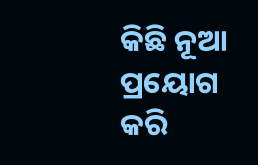କିଛି ନୂଆ ପ୍ରୟୋଗ କରି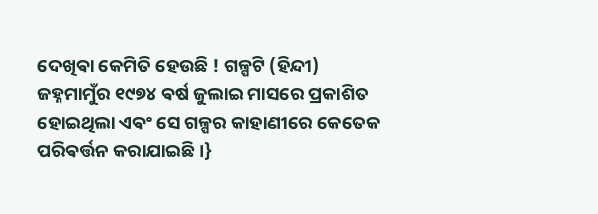ଦେଖିଵା କେମିତି ହେଉଛି ! ଗଳ୍ପଟି (ହିନ୍ଦୀ) ଜହ୍ନମାମୁଁର ୧୯୭୪ ଵର୍ଷ ଜୁଲାଇ ମାସରେ ପ୍ରକାଶିତ ହୋଇଥିଲା ଏଵଂ ସେ ଗଳ୍ପର କାହାଣୀରେ କେତେକ ପରିଵର୍ତ୍ତନ କରାଯାଇଛି ।}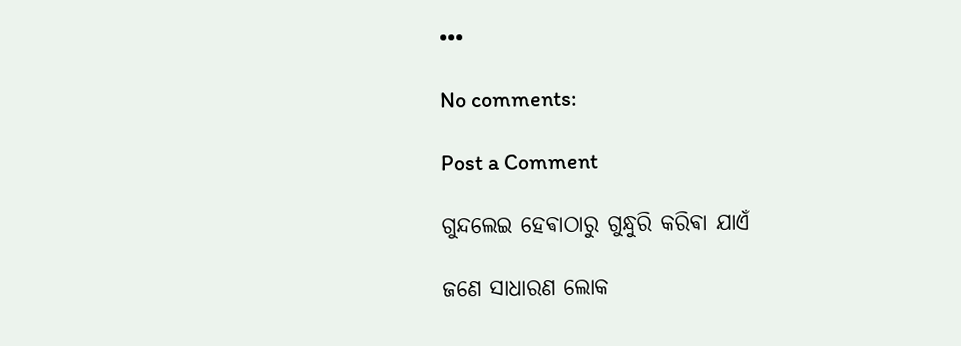•••

No comments:

Post a Comment

ଗୁନ୍ଦଲେଇ ହେଵାଠାରୁ ଗୁନ୍ଧୁରି କରିଵା ଯାଏଁ

ଜଣେ ସାଧାରଣ ଲୋକ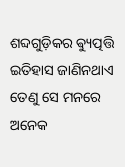ଶବ୍ଦଗୁଡ଼ିକର ଵ୍ୟୁତ୍ପତ୍ତି ଇତିହାସ ଜାଣିନଥାଏ ତେଣୁ ସେ ମନରେ ଅନେକ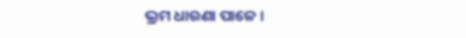ଭ୍ରମ ଧାରଣା ପାଳେ ।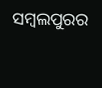ସମ୍ବଲପୁରର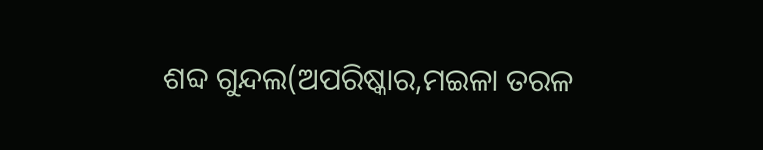ଶବ୍ଦ ଗୁନ୍ଦଲ(ଅପରିଷ୍କାର,ମଇଳା ତରଳ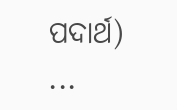ପଦାର୍ଥ) ...